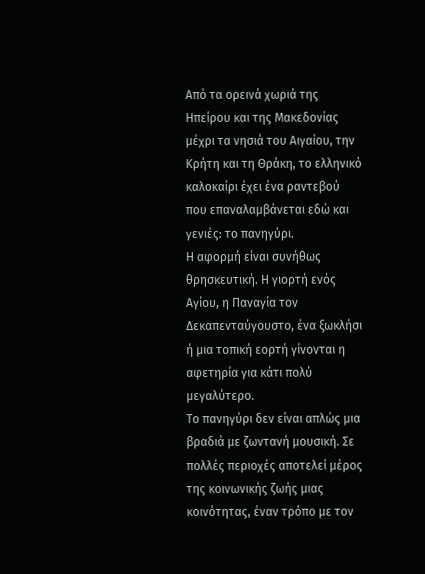Από τα ορεινά χωριά της Ηπείρου και της Μακεδονίας μέχρι τα νησιά του Αιγαίου, την Κρήτη και τη Θράκη, το ελληνικό καλοκαίρι έχει ένα ραντεβού που επαναλαμβάνεται εδώ και γενιές: το πανηγύρι.
Η αφορμή είναι συνήθως θρησκευτική. Η γιορτή ενός Αγίου, η Παναγία τον Δεκαπενταύγουστο, ένα ξωκλήσι ή μια τοπική εορτή γίνονται η αφετηρία για κάτι πολύ μεγαλύτερο.
Το πανηγύρι δεν είναι απλώς μια βραδιά με ζωντανή μουσική. Σε πολλές περιοχές αποτελεί μέρος της κοινωνικής ζωής μιας κοινότητας, έναν τρόπο με τον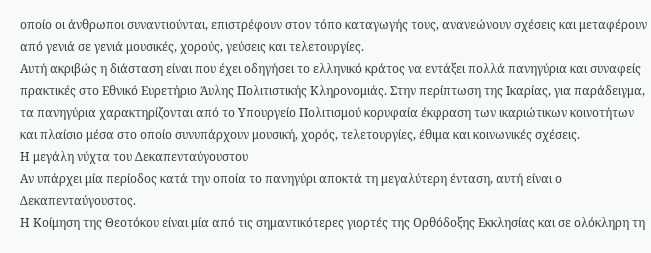οποίο οι άνθρωποι συναντιούνται, επιστρέφουν στον τόπο καταγωγής τους, ανανεώνουν σχέσεις και μεταφέρουν από γενιά σε γενιά μουσικές, χορούς, γεύσεις και τελετουργίες.
Αυτή ακριβώς η διάσταση είναι που έχει οδηγήσει το ελληνικό κράτος να εντάξει πολλά πανηγύρια και συναφείς πρακτικές στο Εθνικό Ευρετήριο Άυλης Πολιτιστικής Κληρονομιάς. Στην περίπτωση της Ικαρίας, για παράδειγμα, τα πανηγύρια χαρακτηρίζονται από το Υπουργείο Πολιτισμού κορυφαία έκφραση των ικαριώτικων κοινοτήτων και πλαίσιο μέσα στο οποίο συνυπάρχουν μουσική, χορός, τελετουργίες, έθιμα και κοινωνικές σχέσεις.
Η μεγάλη νύχτα του Δεκαπενταύγουστου
Αν υπάρχει μία περίοδος κατά την οποία το πανηγύρι αποκτά τη μεγαλύτερη ένταση, αυτή είναι ο Δεκαπενταύγουστος.
Η Κοίμηση της Θεοτόκου είναι μία από τις σημαντικότερες γιορτές της Ορθόδοξης Εκκλησίας και σε ολόκληρη τη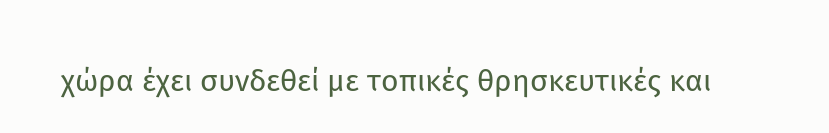χώρα έχει συνδεθεί με τοπικές θρησκευτικές και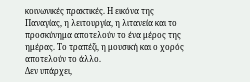κοινωνικές πρακτικές. Η εικόνα της Παναγίας, η λειτουργία, η λιτανεία και το προσκύνημα αποτελούν το ένα μέρος της ημέρας. Το τραπέζι, η μουσική και ο χορός αποτελούν το άλλο.
Δεν υπάρχει,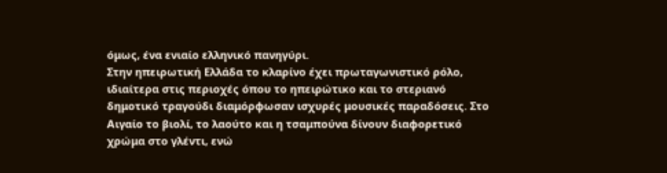όμως, ένα ενιαίο ελληνικό πανηγύρι.
Στην ηπειρωτική Ελλάδα το κλαρίνο έχει πρωταγωνιστικό ρόλο, ιδιαίτερα στις περιοχές όπου το ηπειρώτικο και το στεριανό δημοτικό τραγούδι διαμόρφωσαν ισχυρές μουσικές παραδόσεις. Στο Αιγαίο το βιολί, το λαούτο και η τσαμπούνα δίνουν διαφορετικό χρώμα στο γλέντι, ενώ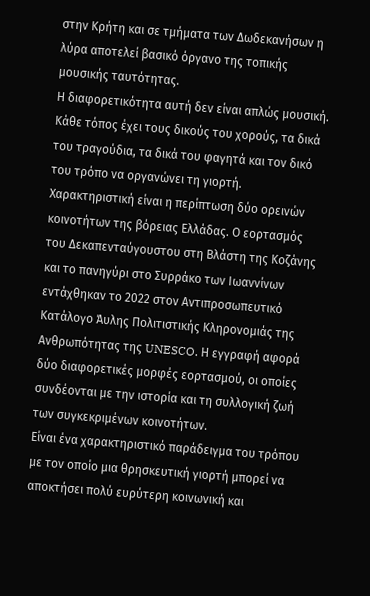στην Κρήτη και σε τμήματα των Δωδεκανήσων η λύρα αποτελεί βασικό όργανο της τοπικής μουσικής ταυτότητας.
Η διαφορετικότητα αυτή δεν είναι απλώς μουσική. Κάθε τόπος έχει τους δικούς του χορούς, τα δικά του τραγούδια, τα δικά του φαγητά και τον δικό του τρόπο να οργανώνει τη γιορτή.
Χαρακτηριστική είναι η περίπτωση δύο ορεινών κοινοτήτων της βόρειας Ελλάδας. Ο εορτασμός του Δεκαπενταύγουστου στη Βλάστη της Κοζάνης και το πανηγύρι στο Συρράκο των Ιωαννίνων εντάχθηκαν το 2022 στον Αντιπροσωπευτικό Κατάλογο Άυλης Πολιτιστικής Κληρονομιάς της Ανθρωπότητας της UNESCO. Η εγγραφή αφορά δύο διαφορετικές μορφές εορτασμού, οι οποίες συνδέονται με την ιστορία και τη συλλογική ζωή των συγκεκριμένων κοινοτήτων.
Είναι ένα χαρακτηριστικό παράδειγμα του τρόπου με τον οποίο μια θρησκευτική γιορτή μπορεί να αποκτήσει πολύ ευρύτερη κοινωνική και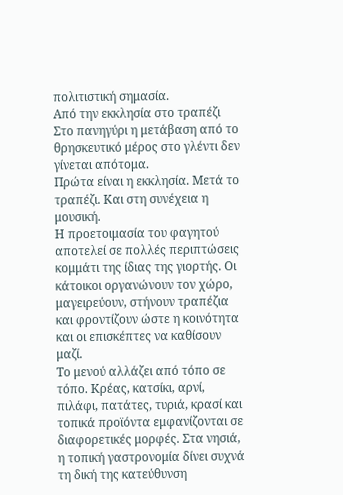πολιτιστική σημασία.
Από την εκκλησία στο τραπέζι
Στο πανηγύρι η μετάβαση από το θρησκευτικό μέρος στο γλέντι δεν γίνεται απότομα.
Πρώτα είναι η εκκλησία. Μετά το τραπέζι. Και στη συνέχεια η μουσική.
Η προετοιμασία του φαγητού αποτελεί σε πολλές περιπτώσεις κομμάτι της ίδιας της γιορτής. Οι κάτοικοι οργανώνουν τον χώρο, μαγειρεύουν, στήνουν τραπέζια και φροντίζουν ώστε η κοινότητα και οι επισκέπτες να καθίσουν μαζί.
Το μενού αλλάζει από τόπο σε τόπο. Κρέας, κατσίκι, αρνί, πιλάφι, πατάτες, τυριά, κρασί και τοπικά προϊόντα εμφανίζονται σε διαφορετικές μορφές. Στα νησιά, η τοπική γαστρονομία δίνει συχνά τη δική της κατεύθυνση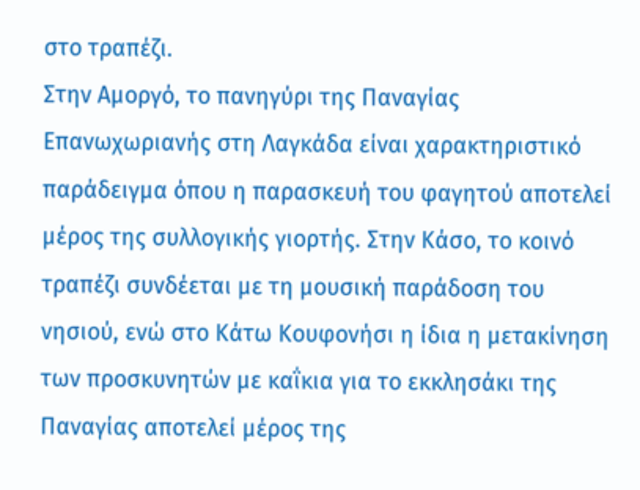στο τραπέζι.
Στην Αμοργό, το πανηγύρι της Παναγίας Επανωχωριανής στη Λαγκάδα είναι χαρακτηριστικό παράδειγμα όπου η παρασκευή του φαγητού αποτελεί μέρος της συλλογικής γιορτής. Στην Κάσο, το κοινό τραπέζι συνδέεται με τη μουσική παράδοση του νησιού, ενώ στο Κάτω Κουφονήσι η ίδια η μετακίνηση των προσκυνητών με καΐκια για το εκκλησάκι της Παναγίας αποτελεί μέρος της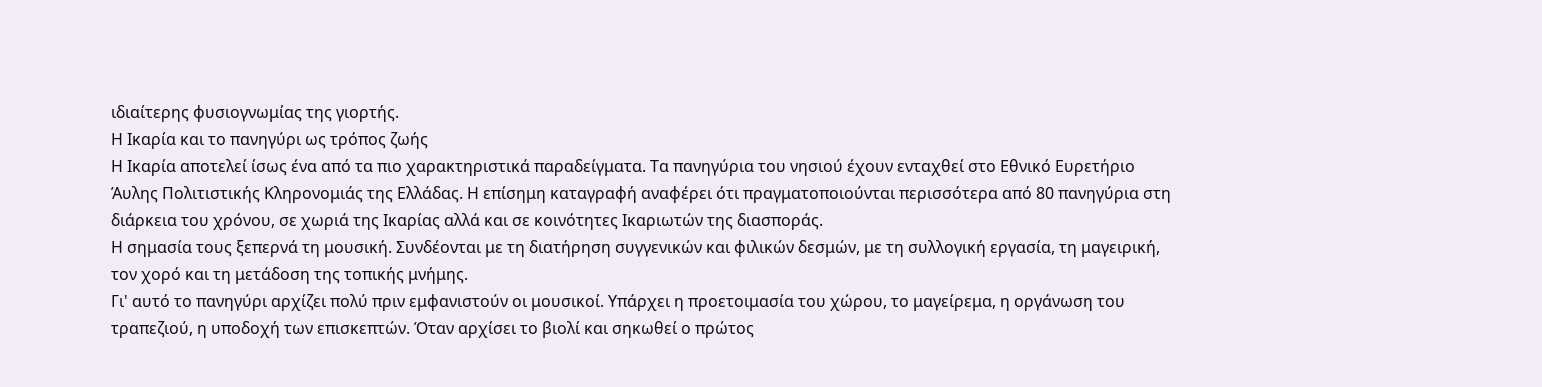ιδιαίτερης φυσιογνωμίας της γιορτής.
Η Ικαρία και το πανηγύρι ως τρόπος ζωής
Η Ικαρία αποτελεί ίσως ένα από τα πιο χαρακτηριστικά παραδείγματα. Τα πανηγύρια του νησιού έχουν ενταχθεί στο Εθνικό Ευρετήριο Άυλης Πολιτιστικής Κληρονομιάς της Ελλάδας. Η επίσημη καταγραφή αναφέρει ότι πραγματοποιούνται περισσότερα από 80 πανηγύρια στη διάρκεια του χρόνου, σε χωριά της Ικαρίας αλλά και σε κοινότητες Ικαριωτών της διασποράς.
Η σημασία τους ξεπερνά τη μουσική. Συνδέονται με τη διατήρηση συγγενικών και φιλικών δεσμών, με τη συλλογική εργασία, τη μαγειρική, τον χορό και τη μετάδοση της τοπικής μνήμης.
Γι' αυτό το πανηγύρι αρχίζει πολύ πριν εμφανιστούν οι μουσικοί. Υπάρχει η προετοιμασία του χώρου, το μαγείρεμα, η οργάνωση του τραπεζιού, η υποδοχή των επισκεπτών. Όταν αρχίσει το βιολί και σηκωθεί ο πρώτος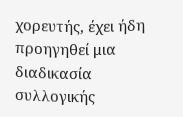χορευτής, έχει ήδη προηγηθεί μια διαδικασία συλλογικής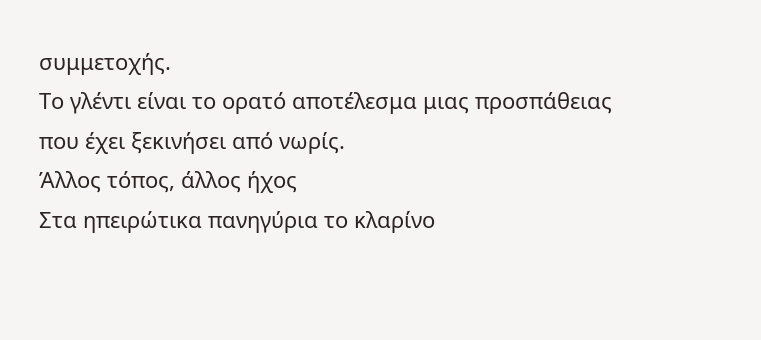συμμετοχής.
Το γλέντι είναι το ορατό αποτέλεσμα μιας προσπάθειας που έχει ξεκινήσει από νωρίς.
Άλλος τόπος, άλλος ήχος
Στα ηπειρώτικα πανηγύρια το κλαρίνο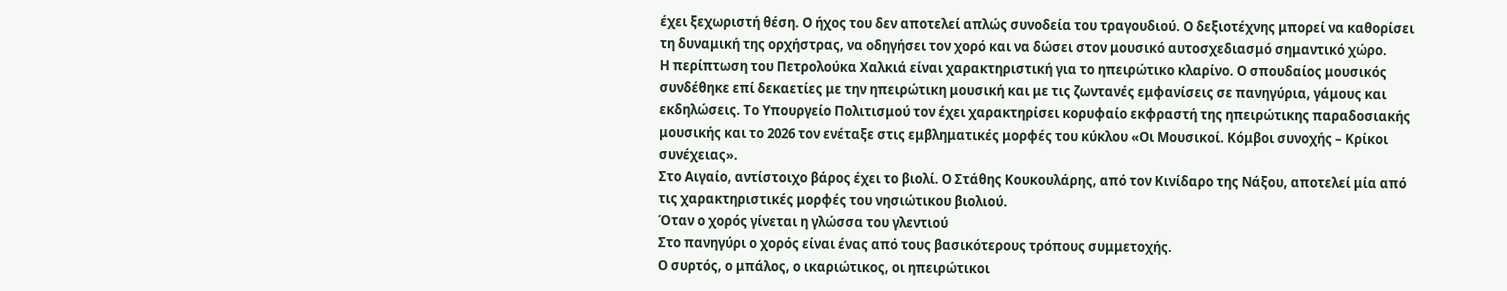έχει ξεχωριστή θέση. Ο ήχος του δεν αποτελεί απλώς συνοδεία του τραγουδιού. Ο δεξιοτέχνης μπορεί να καθορίσει τη δυναμική της ορχήστρας, να οδηγήσει τον χορό και να δώσει στον μουσικό αυτοσχεδιασμό σημαντικό χώρο.
Η περίπτωση του Πετρολούκα Χαλκιά είναι χαρακτηριστική για το ηπειρώτικο κλαρίνο. Ο σπουδαίος μουσικός συνδέθηκε επί δεκαετίες με την ηπειρώτικη μουσική και με τις ζωντανές εμφανίσεις σε πανηγύρια, γάμους και εκδηλώσεις. Το Υπουργείο Πολιτισμού τον έχει χαρακτηρίσει κορυφαίο εκφραστή της ηπειρώτικης παραδοσιακής μουσικής και το 2026 τον ενέταξε στις εμβληματικές μορφές του κύκλου «Οι Μουσικοί. Κόμβοι συνοχής – Κρίκοι συνέχειας».
Στο Αιγαίο, αντίστοιχο βάρος έχει το βιολί. Ο Στάθης Κουκουλάρης, από τον Κινίδαρο της Νάξου, αποτελεί μία από τις χαρακτηριστικές μορφές του νησιώτικου βιολιού.
Όταν ο χορός γίνεται η γλώσσα του γλεντιού
Στο πανηγύρι ο χορός είναι ένας από τους βασικότερους τρόπους συμμετοχής.
Ο συρτός, ο μπάλος, ο ικαριώτικος, οι ηπειρώτικοι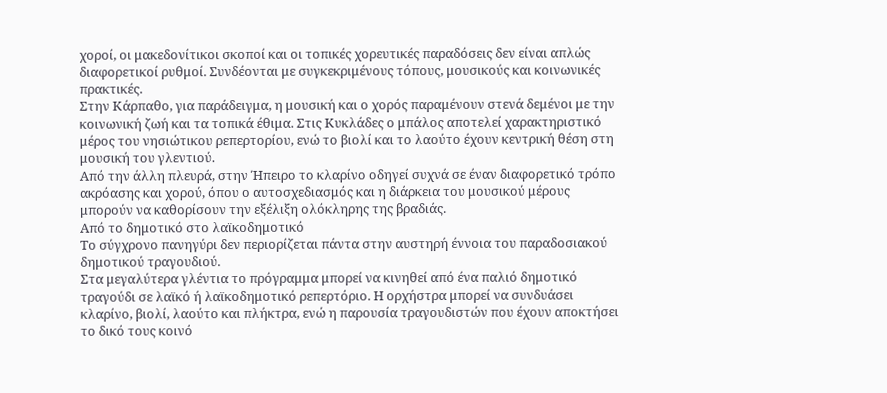χοροί, οι μακεδονίτικοι σκοποί και οι τοπικές χορευτικές παραδόσεις δεν είναι απλώς διαφορετικοί ρυθμοί. Συνδέονται με συγκεκριμένους τόπους, μουσικούς και κοινωνικές πρακτικές.
Στην Κάρπαθο, για παράδειγμα, η μουσική και ο χορός παραμένουν στενά δεμένοι με την κοινωνική ζωή και τα τοπικά έθιμα. Στις Κυκλάδες ο μπάλος αποτελεί χαρακτηριστικό μέρος του νησιώτικου ρεπερτορίου, ενώ το βιολί και το λαούτο έχουν κεντρική θέση στη μουσική του γλεντιού.
Από την άλλη πλευρά, στην Ήπειρο το κλαρίνο οδηγεί συχνά σε έναν διαφορετικό τρόπο ακρόασης και χορού, όπου ο αυτοσχεδιασμός και η διάρκεια του μουσικού μέρους μπορούν να καθορίσουν την εξέλιξη ολόκληρης της βραδιάς.
Από το δημοτικό στο λαϊκοδημοτικό
Το σύγχρονο πανηγύρι δεν περιορίζεται πάντα στην αυστηρή έννοια του παραδοσιακού δημοτικού τραγουδιού.
Στα μεγαλύτερα γλέντια το πρόγραμμα μπορεί να κινηθεί από ένα παλιό δημοτικό τραγούδι σε λαϊκό ή λαϊκοδημοτικό ρεπερτόριο. Η ορχήστρα μπορεί να συνδυάσει κλαρίνο, βιολί, λαούτο και πλήκτρα, ενώ η παρουσία τραγουδιστών που έχουν αποκτήσει το δικό τους κοινό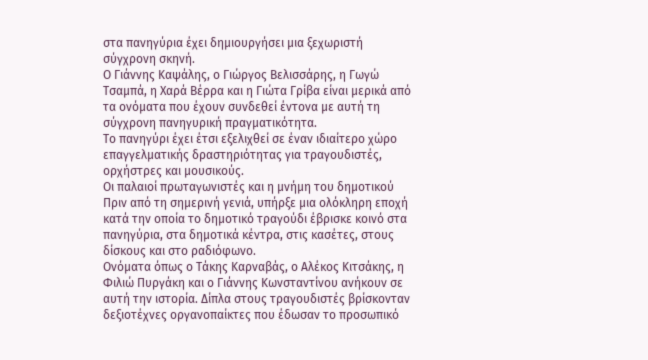στα πανηγύρια έχει δημιουργήσει μια ξεχωριστή σύγχρονη σκηνή.
Ο Γιάννης Καψάλης, ο Γιώργος Βελισσάρης, η Γωγώ Τσαμπά, η Χαρά Βέρρα και η Γιώτα Γρίβα είναι μερικά από τα ονόματα που έχουν συνδεθεί έντονα με αυτή τη σύγχρονη πανηγυρική πραγματικότητα.
Το πανηγύρι έχει έτσι εξελιχθεί σε έναν ιδιαίτερο χώρο επαγγελματικής δραστηριότητας για τραγουδιστές, ορχήστρες και μουσικούς.
Οι παλαιοί πρωταγωνιστές και η μνήμη του δημοτικού
Πριν από τη σημερινή γενιά, υπήρξε μια ολόκληρη εποχή κατά την οποία το δημοτικό τραγούδι έβρισκε κοινό στα πανηγύρια, στα δημοτικά κέντρα, στις κασέτες, στους δίσκους και στο ραδιόφωνο.
Ονόματα όπως ο Τάκης Καρναβάς, ο Αλέκος Κιτσάκης, η Φιλιώ Πυργάκη και ο Γιάννης Κωνσταντίνου ανήκουν σε αυτή την ιστορία. Δίπλα στους τραγουδιστές βρίσκονταν δεξιοτέχνες οργανοπαίκτες που έδωσαν το προσωπικό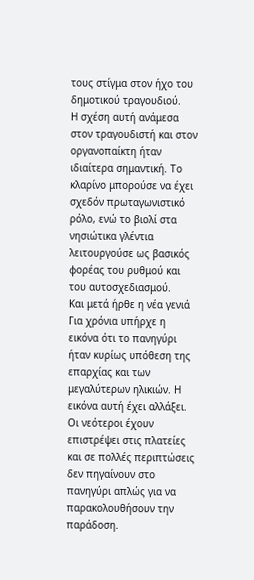τους στίγμα στον ήχο του δημοτικού τραγουδιού.
Η σχέση αυτή ανάμεσα στον τραγουδιστή και στον οργανοπαίκτη ήταν ιδιαίτερα σημαντική. Το κλαρίνο μπορούσε να έχει σχεδόν πρωταγωνιστικό ρόλο, ενώ το βιολί στα νησιώτικα γλέντια λειτουργούσε ως βασικός φορέας του ρυθμού και του αυτοσχεδιασμού.
Και μετά ήρθε η νέα γενιά
Για χρόνια υπήρχε η εικόνα ότι το πανηγύρι ήταν κυρίως υπόθεση της επαρχίας και των μεγαλύτερων ηλικιών. Η εικόνα αυτή έχει αλλάξει.
Οι νεότεροι έχουν επιστρέψει στις πλατείες και σε πολλές περιπτώσεις δεν πηγαίνουν στο πανηγύρι απλώς για να παρακολουθήσουν την παράδοση.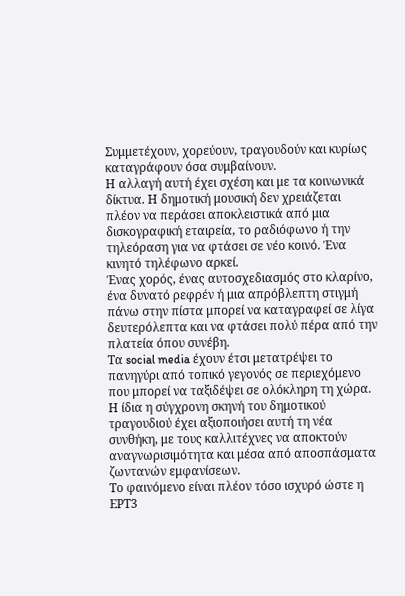Συμμετέχουν, χορεύουν, τραγουδούν και κυρίως καταγράφουν όσα συμβαίνουν.
Η αλλαγή αυτή έχει σχέση και με τα κοινωνικά δίκτυα. Η δημοτική μουσική δεν χρειάζεται πλέον να περάσει αποκλειστικά από μια δισκογραφική εταιρεία, το ραδιόφωνο ή την τηλεόραση για να φτάσει σε νέο κοινό. Ένα κινητό τηλέφωνο αρκεί.
Ένας χορός, ένας αυτοσχεδιασμός στο κλαρίνο, ένα δυνατό ρεφρέν ή μια απρόβλεπτη στιγμή πάνω στην πίστα μπορεί να καταγραφεί σε λίγα δευτερόλεπτα και να φτάσει πολύ πέρα από την πλατεία όπου συνέβη.
Τα social media έχουν έτσι μετατρέψει το πανηγύρι από τοπικό γεγονός σε περιεχόμενο που μπορεί να ταξιδέψει σε ολόκληρη τη χώρα. Η ίδια η σύγχρονη σκηνή του δημοτικού τραγουδιού έχει αξιοποιήσει αυτή τη νέα συνθήκη, με τους καλλιτέχνες να αποκτούν αναγνωρισιμότητα και μέσα από αποσπάσματα ζωντανών εμφανίσεων.
Το φαινόμενο είναι πλέον τόσο ισχυρό ώστε η ΕΡΤ3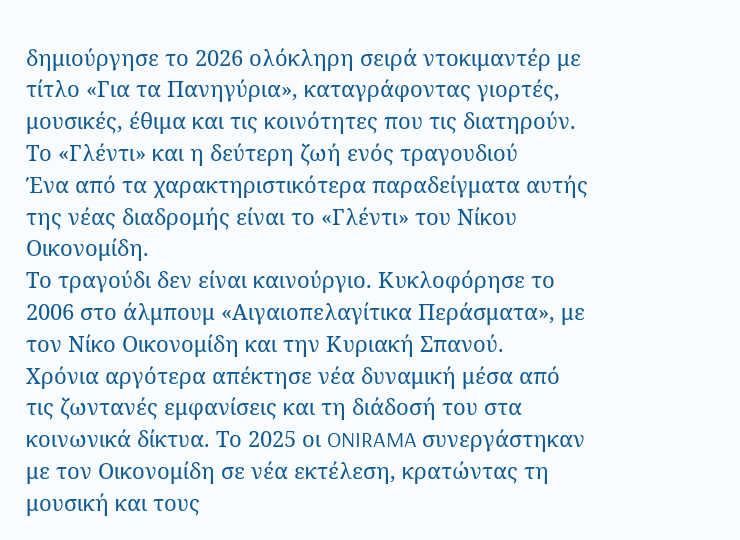δημιούργησε το 2026 ολόκληρη σειρά ντοκιμαντέρ με τίτλο «Για τα Πανηγύρια», καταγράφοντας γιορτές, μουσικές, έθιμα και τις κοινότητες που τις διατηρούν.
Το «Γλέντι» και η δεύτερη ζωή ενός τραγουδιού
Ένα από τα χαρακτηριστικότερα παραδείγματα αυτής της νέας διαδρομής είναι το «Γλέντι» του Νίκου Οικονομίδη.
Το τραγούδι δεν είναι καινούργιο. Κυκλοφόρησε το 2006 στο άλμπουμ «Αιγαιοπελαγίτικα Περάσματα», με τον Νίκο Οικονομίδη και την Κυριακή Σπανού.
Χρόνια αργότερα απέκτησε νέα δυναμική μέσα από τις ζωντανές εμφανίσεις και τη διάδοσή του στα κοινωνικά δίκτυα. Το 2025 οι ONIRAMA συνεργάστηκαν με τον Οικονομίδη σε νέα εκτέλεση, κρατώντας τη μουσική και τους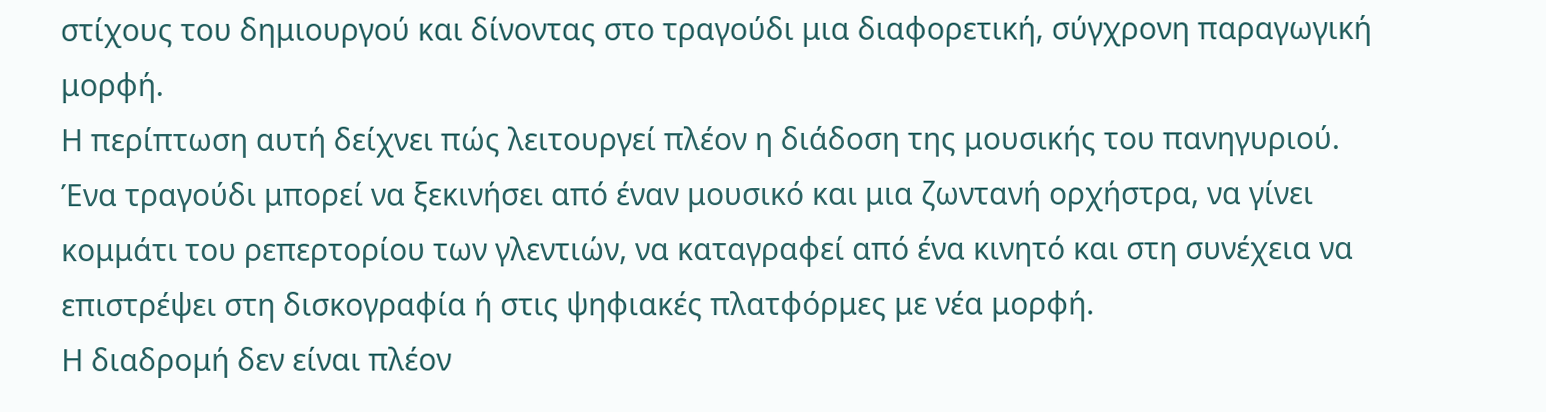στίχους του δημιουργού και δίνοντας στο τραγούδι μια διαφορετική, σύγχρονη παραγωγική μορφή.
Η περίπτωση αυτή δείχνει πώς λειτουργεί πλέον η διάδοση της μουσικής του πανηγυριού. Ένα τραγούδι μπορεί να ξεκινήσει από έναν μουσικό και μια ζωντανή ορχήστρα, να γίνει κομμάτι του ρεπερτορίου των γλεντιών, να καταγραφεί από ένα κινητό και στη συνέχεια να επιστρέψει στη δισκογραφία ή στις ψηφιακές πλατφόρμες με νέα μορφή.
Η διαδρομή δεν είναι πλέον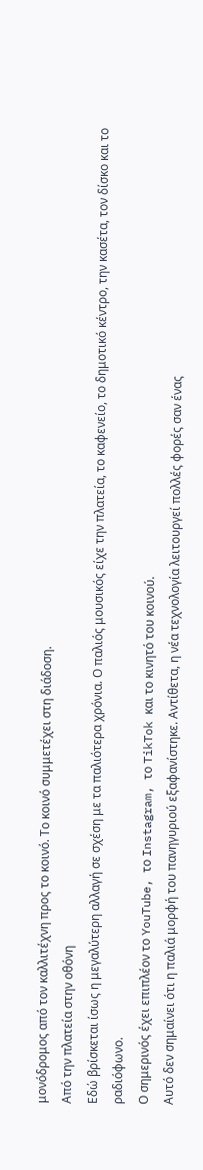μονόδρομος από τον καλλιτέχνη προς το κοινό. Το κοινό συμμετέχει στη διάδοση.
Από την πλατεία στην οθόνη
Εδώ βρίσκεται ίσως η μεγαλύτερη αλλαγή σε σχέση με τα παλιότερα χρόνια. Ο παλιός μουσικός είχε την πλατεία, το καφενείο, το δημοτικό κέντρο, την κασέτα, τον δίσκο και το ραδιόφωνο.
Ο σημερινός έχει επιπλέον το YouTube, το Instagram, το TikTok και το κινητό του κοινού.
Αυτό δεν σημαίνει ότι η παλιά μορφή του πανηγυριού εξαφανίστηκε. Αντίθετα, η νέα τεχνολογία λειτουργεί πολλές φορές σαν ένας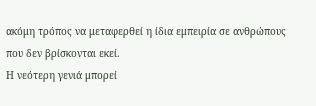ακόμη τρόπος να μεταφερθεί η ίδια εμπειρία σε ανθρώπους που δεν βρίσκονται εκεί.
Η νεότερη γενιά μπορεί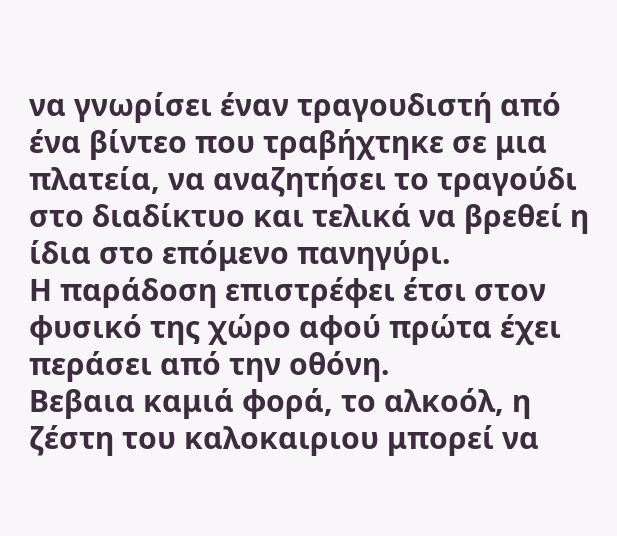να γνωρίσει έναν τραγουδιστή από ένα βίντεο που τραβήχτηκε σε μια πλατεία, να αναζητήσει το τραγούδι στο διαδίκτυο και τελικά να βρεθεί η ίδια στο επόμενο πανηγύρι.
Η παράδοση επιστρέφει έτσι στον φυσικό της χώρο αφού πρώτα έχει περάσει από την οθόνη.
Βεβαια καμιά φορά, το αλκοόλ, η ζέστη του καλοκαιριου μπορεί να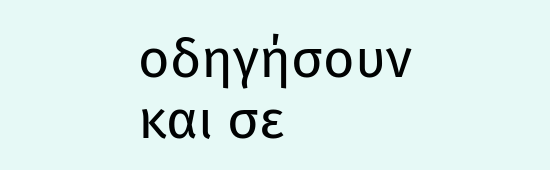οδηγήσουν και σε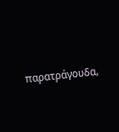παρατράγουδα,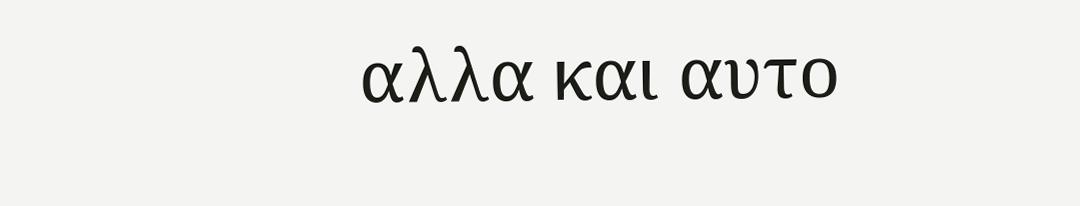αλλα και αυτο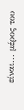είναι... μέρος του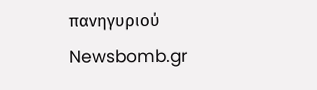πανηγυριού
Newsbomb.gr